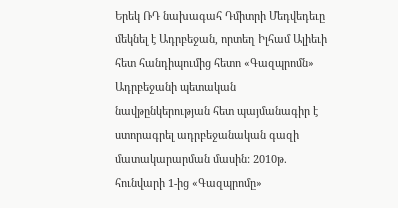Երեկ ՌԴ նախագահ Դմիտրի Մեդվեդեւը մեկնել է Ադրբեջան, որտեղ Իլհամ Ալիեւի հետ հանդիպումից հետո «Գազպրոմն» Ադրբեջանի պետական նավթընկերության հետ պայմանագիր է ստորագրել ադրբեջանական գազի մատակարարման մասին: 2010թ. հունվարի 1-ից «Գազպրոմը»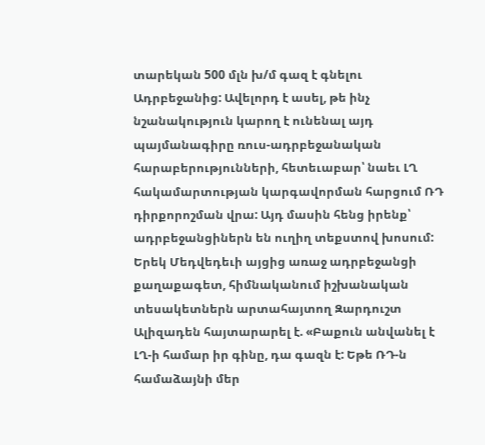տարեկան 500 մլն խ/մ գազ է գնելու Ադրբեջանից: Ավելորդ է ասել, թե ինչ նշանակություն կարող է ունենալ այդ պայմանագիրը ռուս-ադրբեջանական հարաբերությունների, հետեւաբար՝ նաեւ ԼՂ հակամարտության կարգավորման հարցում ՌԴ դիրքորոշման վրա: Այդ մասին հենց իրենք՝ ադրբեջանցիներն են ուղիղ տեքստով խոսում: Երեկ Մեդվեդեւի այցից առաջ ադրբեջանցի քաղաքագետ, հիմնականում իշխանական տեսակետներն արտահայտող Զարդուշտ Ալիզադեն հայտարարել է. «Բաքուն անվանել է ԼՂ-ի համար իր գինը, դա գազն է: Եթե ՌԴ-ն համաձայնի մեր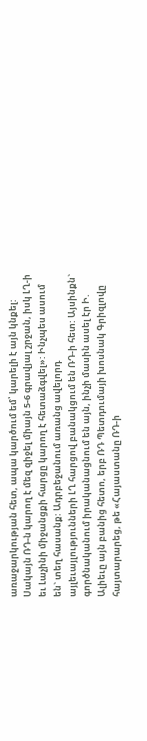առաջարկության հետ, ապա կարծում եմ՝ կարելի է այն կնքել: Սակայն ՌԴ-ն կարող է մեզ զիջել միայն 5-6 գրավյալ շրջան, իսկ ԼՂ-ի եւ Լաչինի միջանցքի հարցը կարող է հետաձգվել»: Ինչպես ասում են` տեղ հասանք: Ադրբեջանում առանց ավելորդ այլեւայլությունների ԼՂ հարցով բանակցում են ՌԴ-ի հետ: Այսինքն` գործնականում իրականացնում են այն, ինչի մասին ասել էր Ի. Ալիեւը այն բանից հետո, երբ ՌԴ Պետդումայի խոսնակ Գրիզլովը հայտարարեց, թե «Հայաստանը ՌԴ-ի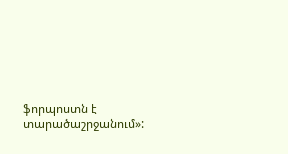ֆորպոստն է տարածաշրջանում»: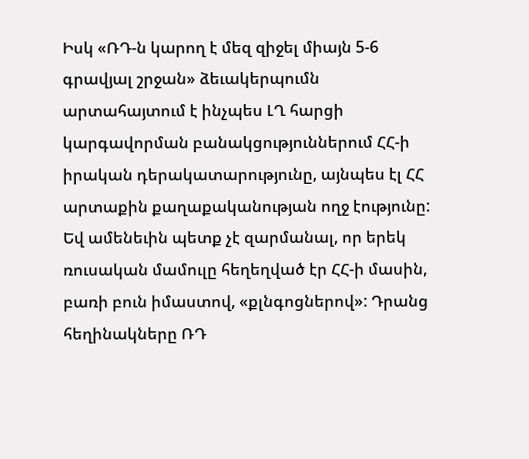Իսկ «ՌԴ-ն կարող է մեզ զիջել միայն 5-6 գրավյալ շրջան» ձեւակերպումն արտահայտում է ինչպես ԼՂ հարցի կարգավորման բանակցություններում ՀՀ-ի իրական դերակատարությունը, այնպես էլ ՀՀ արտաքին քաղաքականության ողջ էությունը: Եվ ամենեւին պետք չէ զարմանալ, որ երեկ ռուսական մամուլը հեղեղված էր ՀՀ-ի մասին, բառի բուն իմաստով, «քլնգոցներով»: Դրանց հեղինակները ՌԴ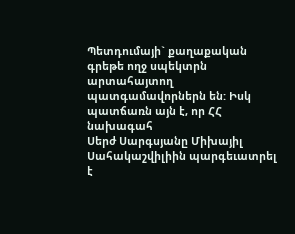Պետդումայի` քաղաքական գրեթե ողջ սպեկտրն արտահայտող պատգամավորներն են: Իսկ պատճառն այն է, որ ՀՀ նախագահ
Սերժ Սարգսյանը Միխայիլ Սահակաշվիլիին պարգեւատրել է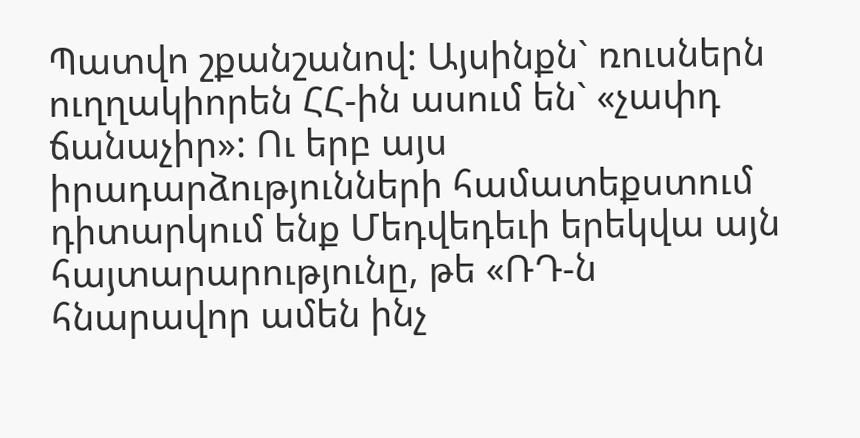Պատվո շքանշանով: Այսինքն` ռուսներն ուղղակիորեն ՀՀ-ին ասում են` «չափդ ճանաչիր»: Ու երբ այս իրադարձությունների համատեքստում դիտարկում ենք Մեդվեդեւի երեկվա այն հայտարարությունը, թե «ՌԴ-ն հնարավոր ամեն ինչ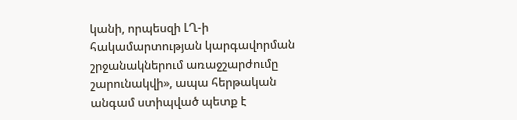կանի, որպեսզի ԼՂ-ի հակամարտության կարգավորման շրջանակներում առաջշարժումը շարունակվի», ապա հերթական անգամ ստիպված պետք է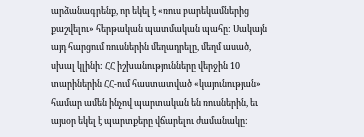արձանագրենք, որ եկել է «ռուս բարեկամներից քաշվելու» հերթական պատմական պահը: Սակայն այդ հարցում ռուսներին մեղադրելը, մեղմ ասած, սխալ կլինի: ՀՀ իշխանությունները վերջին 10 տարիներին ՀՀ-ում հաստատված «կայունության» համար ամեն ինչով պարտական են ռուսներին, եւ այսօր եկել է պարտքերը վճարելու ժամանակը: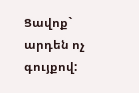Ցավոք` արդեն ոչ գույքով: